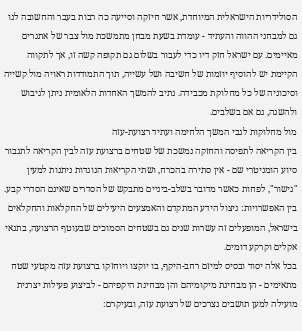הסולידריות הישראלית המיוחדת, אשר חיזקה וסייעה כה רבות בעבר והחשובה לנו גם למבחני ההווה והעתיד - עומדת בשעת מבחן מתמשכת מול צבר של אתגרים מאיימים. עם ישראל חזק דיו כדי לעבור בשלום גם תקופה קשה זו, אך לתקווה הקיימת יש להוסיף יוזמות של חשיבה ושל עשייה, תוך התמודדות ראויה מול קשייה וסיכוניה של כל מחלוקת מכבידה. נתיב להמשך האחדות הלאומית ניתן לגיבוש ולהשגה, גם אם בשלבים.
מול מחלוקות לגבי המשך הלחימה ועתיד רצועת-עזה
בין הקריאה לתפיסה והחזקה נמשכת של שטחים ברצועת עזה לבין הקריאה לתגבור סיוע הומניטרי שם - אין סתירה בהכרח, ושתי הקריאות הנוגדות ניתנות למעין "גישור", לפחות כאשר מדובר בשלב-ביניים מתבקש של הסדרים שאינם הסדרי קבע. בין האפשרויות: ניצול הידע המתקדם והאמצעים היעילים של החקלאות והחקלאים בישראל, המופעלים זה עשרות שנים גם בשטחים הסמוכים שבעוטף הרצועה, בתנאי אקלים וקרקע דומים.
בכל אלה יסוד ובסיס למיזם רחב-היקף, בו יוקצו ויוחזקו ברצועת עזה מקטעי שטח מתאימים - הן מבחינת מיקומיהם והן מבחינת היקפיהם - לביצוע פעילות יצרנית מועילה למען תושבים נצרכים של רצועת עזה, ובעיקרם: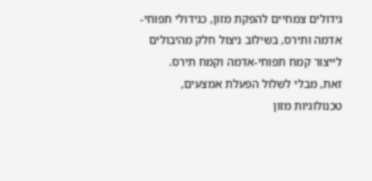גידולים צמחיים להפקת מזון, כגידולי תפוחי-אדמה ותירס, בשילוב ניצול חלק מהיבולים לייצור קמח תפוחי-אדמה וקמח תירס.
זאת, מבלי לשלול הפעלת אמצעים, טכנולוגיות מזון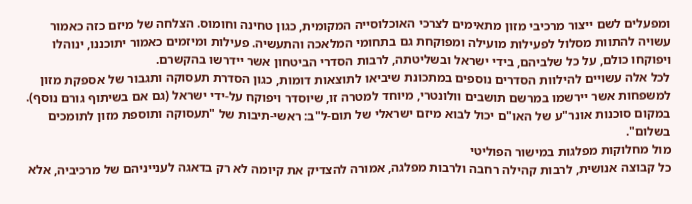ומפעלים לשם ייצור מרכיבי מזון מתאימים לצרכי האוכלוסייה המקומית, כגון טחינה וחומוס. הצלחה של מיזם כזה כאמור עשויה להתוות מסלול לפעילות מועילה ומפוקחת גם בתחומי המלאכה והתעשיה. פעילות ומיזמים כאמור יתוכננו, ינוהלו ויפוקחו כולם, על כל שלביהם, בידי ישראל ובשליטתה, לרבות הסדרי הביטחון אשר יידרשו בהקשרם.
לכל אלה עשויים להילוות הסדרים נוספים במתכונת שיביאו לתוצאות דומות, כגון הסדרת תעסוקה ותגבור של אספקת מזון למשפחות אשר יירשמו במרשם תושבים וולונטרי, מיוחד למטרה זו, שיוסדר ויפוקח על-ידי ישראל (גם אם בשיתוף גורם נוסף). במקום סוכנות אונר"ע של האו"ם יכול לבוא מיזם ישראלי של תום-ל"ב: ראשי-תיבות של "תעסוקה ותוספת מזון לתומכים בשלום".
מול מחלוקות מפלגות במישור הפוליטי
כל קבוצה אנושית, לרבות קהילה רחבה ולרבות מפלגה, אמורה להצדיק את קיומה לא רק בדאגה לענייניהם של מרכיביה, אלא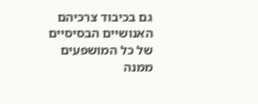גם בכיבוד צרכיהם האנושיים הבסיסיים של כל המושפעים ממנה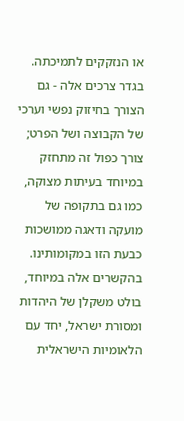או הנזקקים לתמיכתה. בגדר צרכים אלה - גם הצורך בחיזוק נפשי וערכי של הקבוצה ושל הפרט; צורך כפול זה מתחזק במיוחד בעיתות מצוקה, כמו גם בתקופה של מועקה ודאגה ממושכות כבעת הזו במקומותינו. בהקשרים אלה במיוחד, בולט משקלן של היהדות ומסורת ישראל, יחד עם הלאומיות הישראלית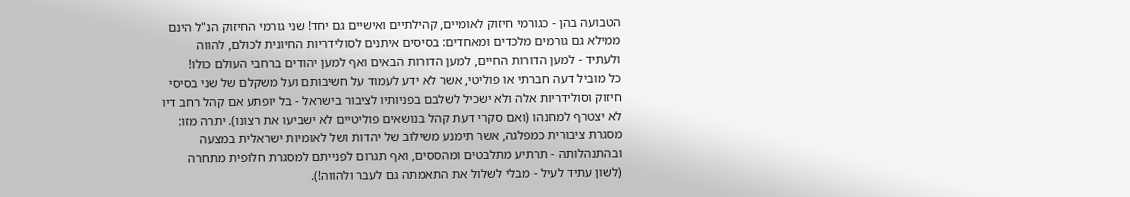הטבועה בהן - כגורמי חיזוק לאומיים, קהילתיים ואישיים גם יחד! שני גורמי החיזוק הנ"ל הינם ממילא גם גורמים מלכדים ומאחדים: בסיסים איתנים לסולידריות החיונית לכולם, להווה ולעתיד - למען הדורות החיים, למען הדורות הבאים ואף למען יהודים ברחבי העולם כולו!
כל מוביל דעה חברתי או פוליטי, אשר לא ידע לעמוד על חשיבותם ועל משקלם של שני בסיסי חיזוק וסולידריות אלה ולא ישכיל לשלבם בפניותיו לציבור בישראל - בל יופתע אם קהל רחב דיו לא יצטרף למחנהו (ואם סקרי דעת קהל בנושאים פוליטיים לא ישביעו את רצונו). יתרה מזו: מסגרת ציבורית כמפלגה, אשר תימנע משילוב של יהדות ושל לאומיות ישראלית במצעה ובהתנהלותה - תרתיע מתלבטים ומהססים, ואף תגרום לפנייתם למסגרת חלופית מתחרה (לשון עתיד לעיל - מבלי לשלול את התאמתה גם לעבר ולהווה!).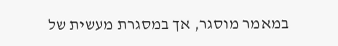במאמר מוסגר, אך במסגרת מעשית של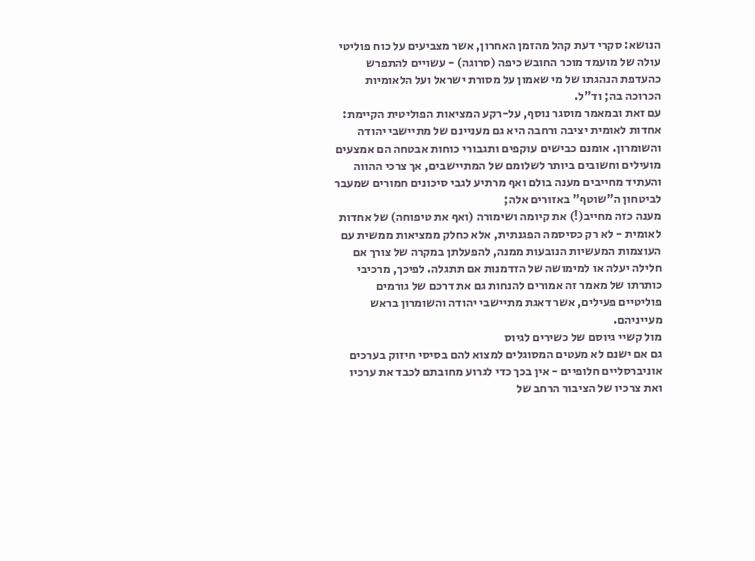הנושא: סקרי דעת קהל מהזמן האחרון, אשר מצביעים על כוח פוליטי עולה של מועמד מוכר החובש כיפה (סרוגה) - עשויים להתפרש כהעדפת הנהגתו של מי שאמון על מסורת ישראל ועל הלאומיות הכרוכה בה; וד"ל.
עם זאת ובמאמר מוסגר נוסף, על-רקע המציאות הפוליטית הקיימת: אחדות לאומית יציבה ורחבה היא גם מעניינם של מתיישבי יהודה והשומרון. אומנם כבישים עוקפים ותגבורי כוחות אבטחה הם אמצעים מועילים וחשובים ביותר לשלומם של המתיישבים, אך צרכי ההווה והעתיד מחייבים מענה בולם ואף מרתיע לגבי סיכונים חמורים שמעבר לביטחון ה"שוטף" באזורים אלה;
מענה כזה מחייב(!) את קיומה ושימורה (ואף את טיפוחה) של אחדות לאומית - לא רק כסיסמה הפגנתית, אלא כחלק ממציאות ממשית עם העוצמות המעשיות הנובעות ממנה, להפעלתן במקרה של צורך אם חלילה יעלה או למימושה של הזדמנות אם תתגלה. לפיכך, מרכיבי כותרתו של מאמר זה אמורים להנחות גם את דרכם של גורמים פוליטיים פעילים, אשר דאגת מתיישבי יהודה והשומרון בראש מעייניהם.
מול קשיי גיוסם של כשירים לגיוס
גם אם ישנם לא מעטים המסוגלים למצוא להם בסיסי חיזוק בערכים אוניברסליים חלופיים - אין בכך כדי לגרוע מחובתם לכבד את ערכיו ואת צרכיו של הציבור הרחב של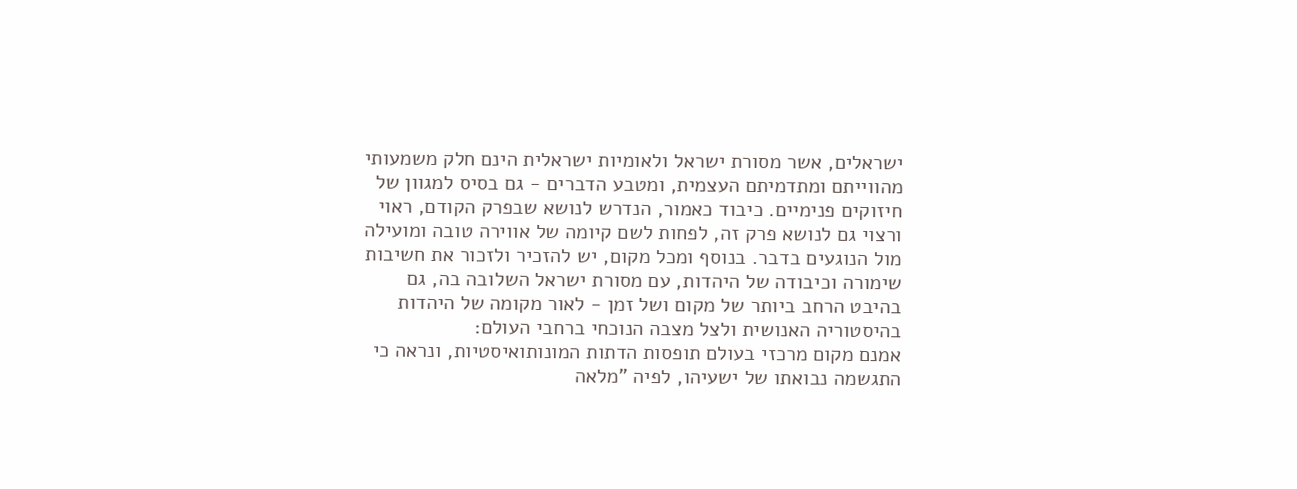ישראלים, אשר מסורת ישראל ולאומיות ישראלית הינם חלק משמעותי מהווייתם ומתדמיתם העצמית, ומטבע הדברים - גם בסיס למגוון של חיזוקים פנימיים. כיבוד כאמור, הנדרש לנושא שבפרק הקודם, ראוי ורצוי גם לנושא פרק זה, לפחות לשם קיומה של אווירה טובה ומועילה מול הנוגעים בדבר. בנוסף ומכל מקום, יש להזכיר ולזכור את חשיבות שימורה וכיבודה של היהדות, עם מסורת ישראל השלובה בה, גם בהיבט הרחב ביותר של מקום ושל זמן - לאור מקומה של היהדות בהיסטוריה האנושית ולצל מצבה הנוכחי ברחבי העולם:
אמנם מקום מרכזי בעולם תופסות הדתות המונותואיסטיות, ונראה כי התגשמה נבואתו של ישעיהו, לפיה "מלאה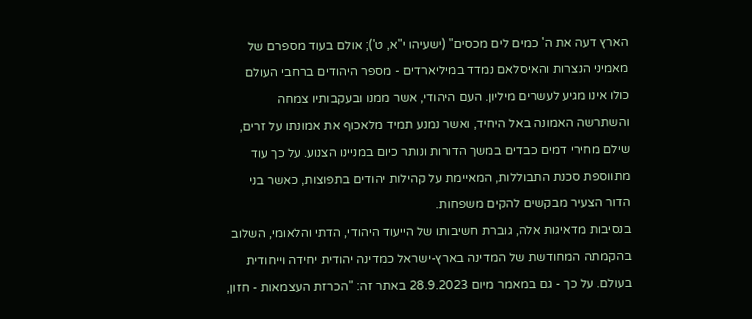הארץ דעה את ה' כמים לים מכסים" (ישעיהו י"א, ט'); אולם בעוד מספרם של מאמיני הנצרות והאיסלאם נמדד במיליארדים - מספר היהודים ברחבי העולם כולו אינו מגיע לעשרים מיליון. העם היהודי, אשר ממנו ובעקבותיו צמחה והשתרשה האמונה באל היחיד, ואשר נמנע תמיד מלאכוף את אמונתו על זרים, שילם מחירי דמים כבדים במשך הדורות ונותר כיום במניינו הצנוע. על כך עוד מתווספת סכנת התבוללות, המאיימת על קהילות יהודים בתפוצות, כאשר בני הדור הצעיר מבקשים להקים משפחות.
בנסיבות מדאיגות אלה, גוברת חשיבותו של הייעוד היהודי, הדתי והלאומי, השלוב בהקמתה המחודשת של המדינה בארץ-ישראל כמדינה יהודית יחידה וייחודית בעולם. על כך - גם במאמר מיום 28.9.2023 באתר זה: "הכרזת העצמאות - חזון,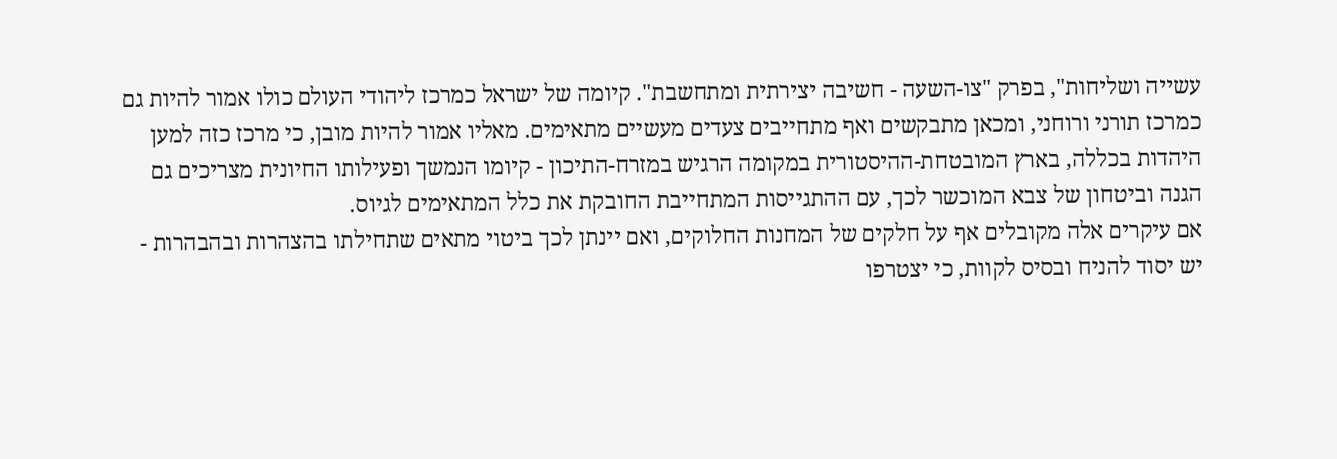עשייה ושליחות", בפרק "צו-השעה - חשיבה יצירתית ומתחשבת". קיומה של ישראל כמרכז ליהודי העולם כולו אמור להיות גם כמרכז תורני ורוחני, ומכאן מתבקשים ואף מתחייבים צעדים מעשיים מתאימים. מאליו אמור להיות מובן, כי מרכז כזה למען היהדות בכללה, בארץ המובטחת-ההיסטורית במקומה הרגיש במזרח-התיכון - קיומו הנמשך ופעילותו החיונית מצריכים גם הגנה וביטחון של צבא המוכשר לכך, עם ההתגייסות המתחייבת החובקת את כלל המתאימים לגיוס.
אם עיקרים אלה מקובלים אף על חלקים של המחנות החלוקים, ואם יינתן לכך ביטוי מתאים שתחילתו בהצהרות ובהבהרות - יש יסוד להניח ובסיס לקוות, כי יצטרפו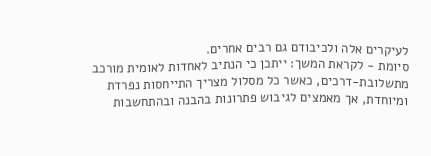לעיקרים אלה ולכיבודם גם רבים אחרים.
סיומת - לקראת המשך: ייתכן כי הנתיב לאחדות לאומית מורכב מתשלובת-דרכים, כאשר כל מסלול מצריך התייחסות נפרדת ומיוחדת, אך מאמצים לגיבוש פתרונות בהבנה ובהתחשבות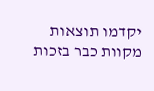יקדמו תוצאות מקוות כבר בזכות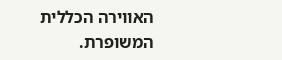האווירה הכללית המשופרת.